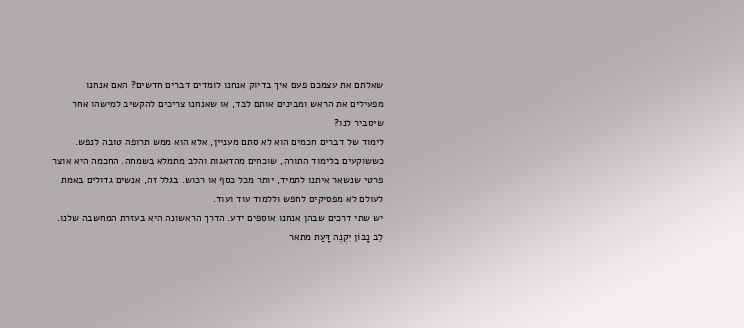שאלתם את עצמכם פעם איך בדיוק אנחנו לומדים דברים חדשים? האם אנחנו מפעילים את הראש ומבינים אותם לבד, או שאנחנו צריכים להקשיב למישהו אחר שיסביר לנו?
לימוד של דברים חכמים הוא לא סתם מעניין, אלא הוא ממש תרופה טובה לנפש. כששוקעים בלימוד התורה, שוכחים מהדאגות והלב מתמלא בשמחה. החכמה היא אוצר פרטי שנשאר איתנו לתמיד, יותר מכל כסף או רכוש. בגלל זה, אנשים גדולים באמת לעולם לא מפסיקים לחפש וללמוד עוד ועוד.
יש שתי דרכים שבהן אנחנו אוספים ידע. הדרך הראשונה היא בעזרת המחשבה שלנו. לֵב נָבוֹן יִקְנֶה דָּעַת מתאר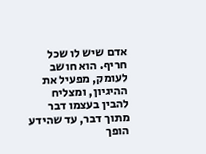אדם שיש לו שכל חריף. הוא חושב לעומק, מפעיל את ההיגיון, ומצליח להבין בעצמו דבר מתוך דבר, עד שהידע הופך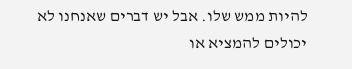להיות ממש שלו. אבל יש דברים שאנחנו לא יכולים להמציא או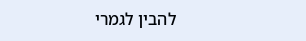להבין לגמרי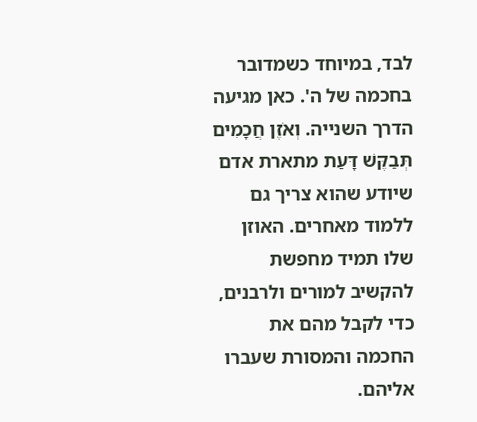לבד, במיוחד כשמדובר בחכמה של ה'. כאן מגיעה הדרך השנייה. וְאֹזֶן חֲכָמִים תְּבַקֶּשׁ דָּעַת מתארת אדם שיודע שהוא צריך גם ללמוד מאחרים. האוזן שלו תמיד מחפשת להקשיב למורים ולרבנים, כדי לקבל מהם את החכמה והמסורת שעברו אליהם.